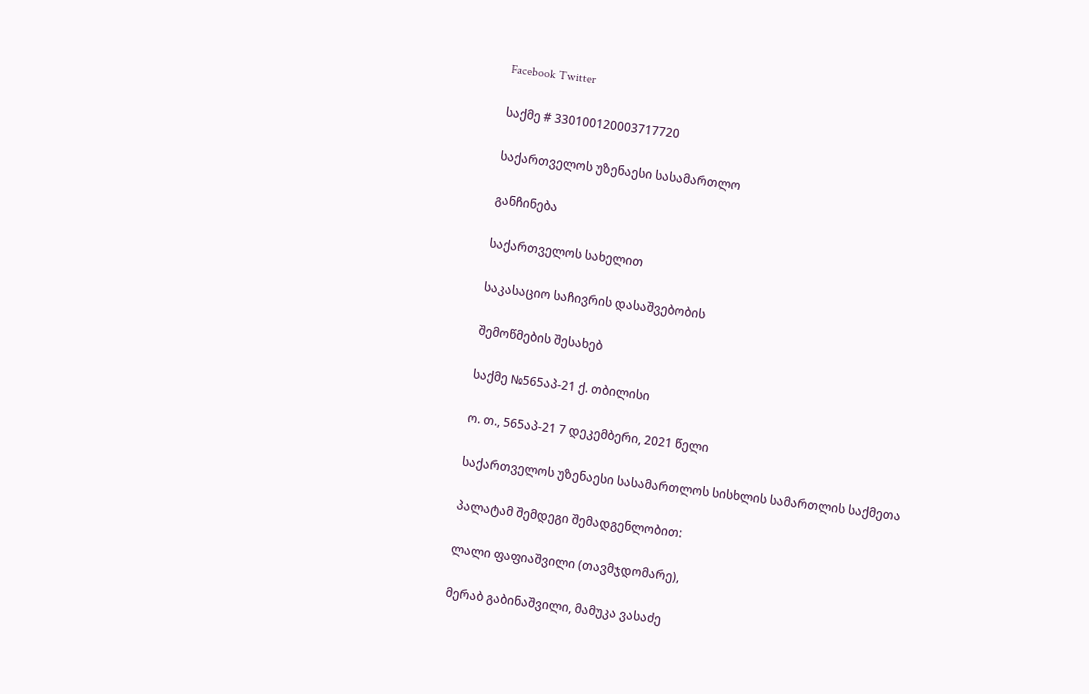Facebook Twitter

საქმე # 330100120003717720

საქართველოს უზენაესი სასამართლო

განჩინება

საქართველოს სახელით

საკასაციო საჩივრის დასაშვებობის

შემოწმების შესახებ

საქმე №565აპ-21 ქ. თბილისი

ო. თ., 565აპ-21 7 დეკემბერი, 2021 წელი

საქართველოს უზენაესი სასამართლოს სისხლის სამართლის საქმეთა

პალატამ შემდეგი შემადგენლობით:

ლალი ფაფიაშვილი (თავმჯდომარე),

მერაბ გაბინაშვილი, მამუკა ვასაძე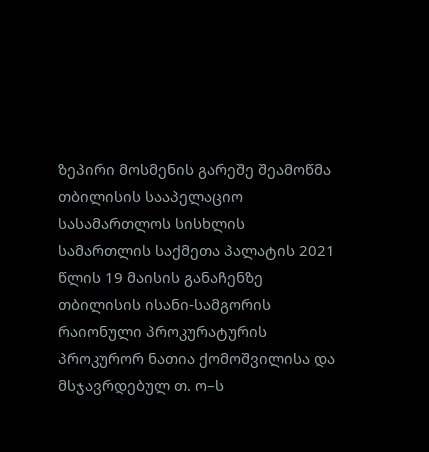ზეპირი მოსმენის გარეშე შეამოწმა თბილისის სააპელაციო სასამართლოს სისხლის სამართლის საქმეთა პალატის 2021 წლის 19 მაისის განაჩენზე თბილისის ისანი-სამგორის რაიონული პროკურატურის პროკურორ ნათია ქომოშვილისა და მსჯავრდებულ თ. ო–ს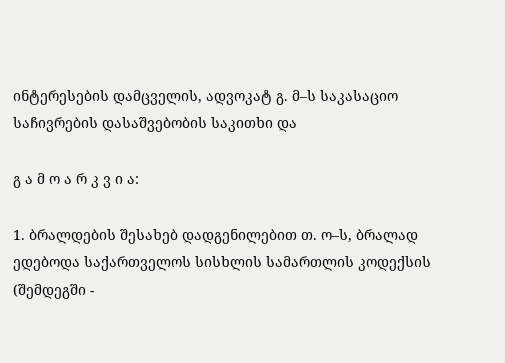ინტერესების დამცველის, ადვოკატ გ. მ–ს საკასაციო საჩივრების დასაშვებობის საკითხი და

გ ა მ ო ა რ კ ვ ი ა:

1. ბრალდების შესახებ დადგენილებით თ. ო–ს, ბრალად ედებოდა საქართველოს სისხლის სამართლის კოდექსის (შემდეგში -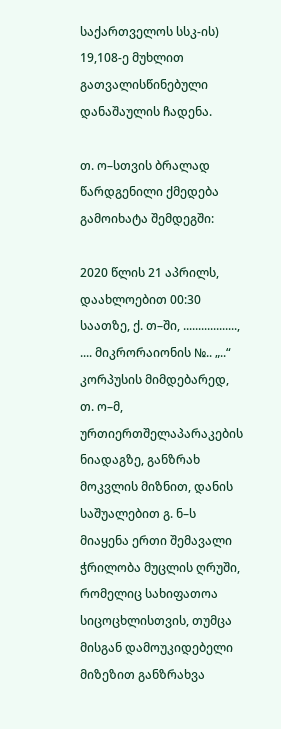საქართველოს სსკ-ის) 19,108-ე მუხლით გათვალისწინებული დანაშაულის ჩადენა.

თ. ო–სთვის ბრალად წარდგენილი ქმედება გამოიხატა შემდეგში:

2020 წლის 21 აპრილს, დაახლოებით 00:30 საათზე, ქ. თ–ში, .................., .... მიკრორაიონის №.. „..“ კორპუსის მიმდებარედ, თ. ო–მ, ურთიერთშელაპარაკების ნიადაგზე, განზრახ მოკვლის მიზნით, დანის საშუალებით გ. ნ–ს მიაყენა ერთი შემავალი ჭრილობა მუცლის ღრუში, რომელიც სახიფათოა სიცოცხლისთვის, თუმცა მისგან დამოუკიდებელი მიზეზით განზრახვა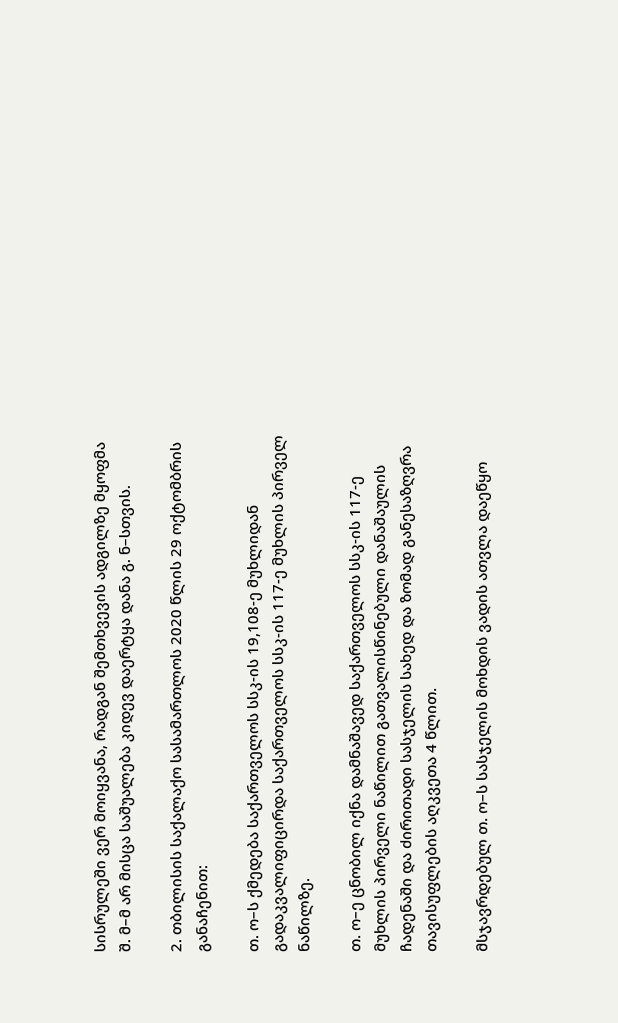სისრულეში ვერ მოიყვანა, რადგან შემთხვევის ადგილზე მყოფმა შ. მ–მ არ მისცა საშუალება კიდევ დაერტყა დანა გ. ნ–სთვის.

2. თბილისის საქალაქო სასამართლოს 2020 წლის 29 ოქტომბრის განაჩენით:

თ. ო–ს ქმედება საქართველოს სსკ-ის 19,108-ე მუხლიდან გადაკვალიფიცირდა საქართველოს სსკ-ის 117-ე მუხლის პირველ ნაწილზე.

თ. ო–ე ცნობილ იქნა დამნაშავედ საქართველოს სსკ-ის 117-ე მუხლის პირველი ნაწილით გათვალისწინებული დანაშაულის ჩადენაში და ძირითადი სასჯელის სახედ და ზომად განესაზღვრა თავისუფლების აღკვეთა 4 წლით.

მსჯავრდებულ თ. ო–ს სასჯელის მოხდის ვადის ათვლა დაეწყო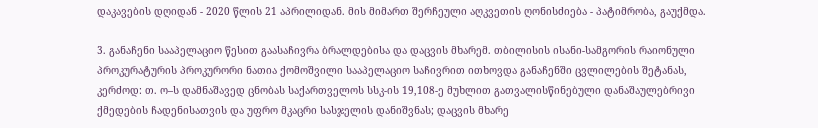დაკავების დღიდან - 2020 წლის 21 აპრილიდან. მის მიმართ შერჩეული აღკვეთის ღონისძიება - პატიმრობა, გაუქმდა.

3. განაჩენი სააპელაციო წესით გაასაჩივრა ბრალდებისა და დაცვის მხარემ. თბილისის ისანი-სამგორის რაიონული პროკურატურის პროკურორი ნათია ქომოშვილი სააპელაციო საჩივრით ითხოვდა განაჩენში ცვლილების შეტანას, კერძოდ: თ. ო–ს დამნაშავედ ცნობას საქართველოს სსკ-ის 19,108-ე მუხლით გათვალისწინებული დანაშაულებრივი ქმედების ჩადენისათვის და უფრო მკაცრი სასჯელის დანიშვნას; დაცვის მხარე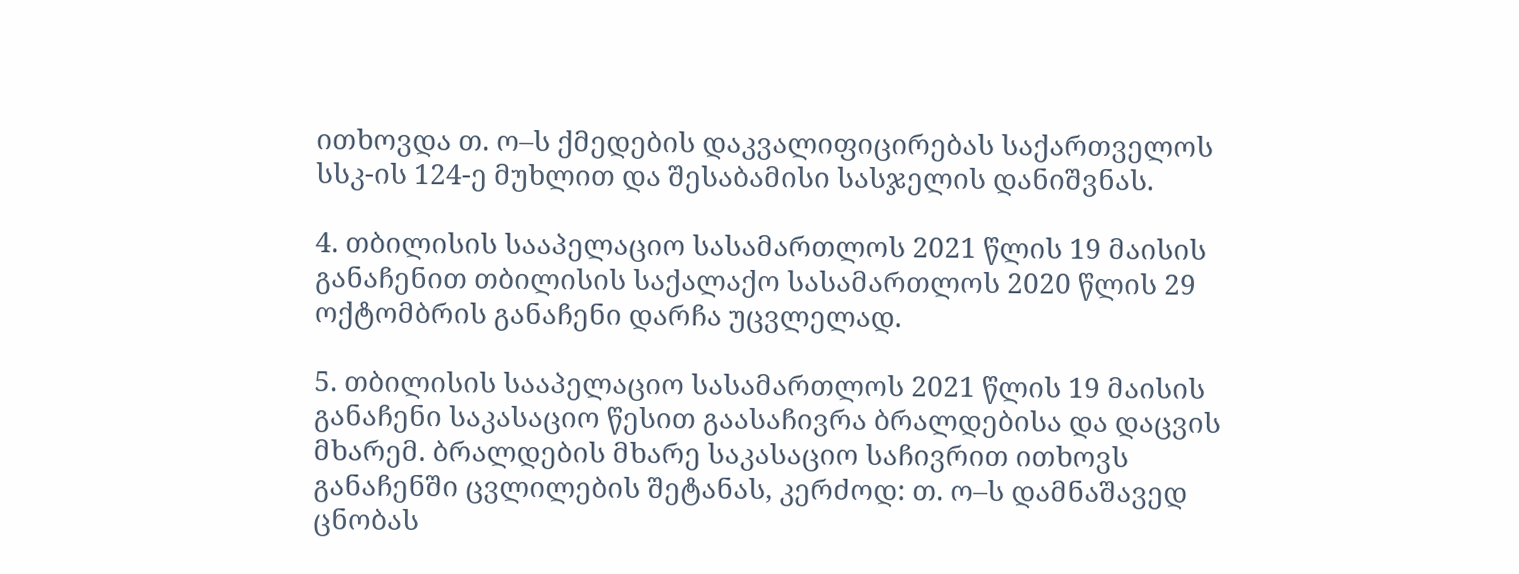ითხოვდა თ. ო–ს ქმედების დაკვალიფიცირებას საქართველოს სსკ-ის 124-ე მუხლით და შესაბამისი სასჯელის დანიშვნას.

4. თბილისის სააპელაციო სასამართლოს 2021 წლის 19 მაისის განაჩენით თბილისის საქალაქო სასამართლოს 2020 წლის 29 ოქტომბრის განაჩენი დარჩა უცვლელად.

5. თბილისის სააპელაციო სასამართლოს 2021 წლის 19 მაისის განაჩენი საკასაციო წესით გაასაჩივრა ბრალდებისა და დაცვის მხარემ. ბრალდების მხარე საკასაციო საჩივრით ითხოვს განაჩენში ცვლილების შეტანას, კერძოდ: თ. ო–ს დამნაშავედ ცნობას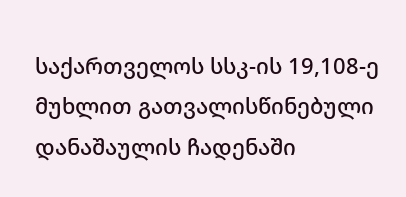საქართველოს სსკ-ის 19,108-ე მუხლით გათვალისწინებული დანაშაულის ჩადენაში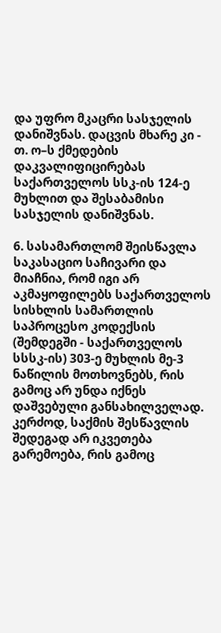და უფრო მკაცრი სასჯელის დანიშვნას. დაცვის მხარე კი - თ. ო–ს ქმედების დაკვალიფიცირებას საქართველოს სსკ-ის 124-ე მუხლით და შესაბამისი სასჯელის დანიშვნას.

6. სასამართლომ შეისწავლა საკასაციო საჩივარი და მიაჩნია, რომ იგი არ აკმაყოფილებს საქართველოს სისხლის სამართლის საპროცესო კოდექსის (შემდეგში - საქართველოს სსსკ-ის) 303-ე მუხლის მე-3 ნაწილის მოთხოვნებს, რის გამოც არ უნდა იქნეს დაშვებული განსახილველად. კერძოდ, საქმის შესწავლის შედეგად არ იკვეთება გარემოება, რის გამოც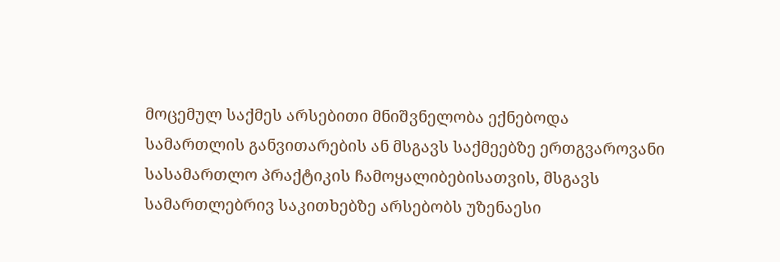მოცემულ საქმეს არსებითი მნიშვნელობა ექნებოდა სამართლის განვითარების ან მსგავს საქმეებზე ერთგვაროვანი სასამართლო პრაქტიკის ჩამოყალიბებისათვის, მსგავს სამართლებრივ საკითხებზე არსებობს უზენაესი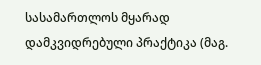სასამართლოს მყარად დამკვიდრებული პრაქტიკა (მაგ.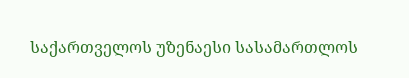საქართველოს უზენაესი სასამართლოს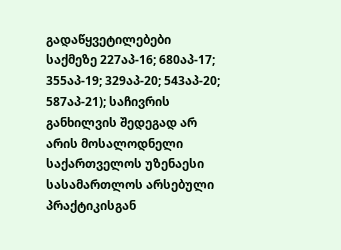გადაწყვეტილებები საქმეზე 227აპ-16; 680აპ-17; 355აპ-19; 329აპ-20; 543აპ-20; 587აპ-21); საჩივრის განხილვის შედეგად არ არის მოსალოდნელი საქართველოს უზენაესი სასამართლოს არსებული პრაქტიკისგან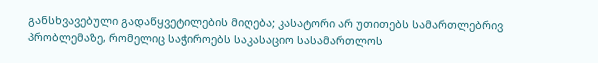განსხვავებული გადაწყვეტილების მიღება; კასატორი არ უთითებს სამართლებრივ პრობლემაზე, რომელიც საჭიროებს საკასაციო სასამართლოს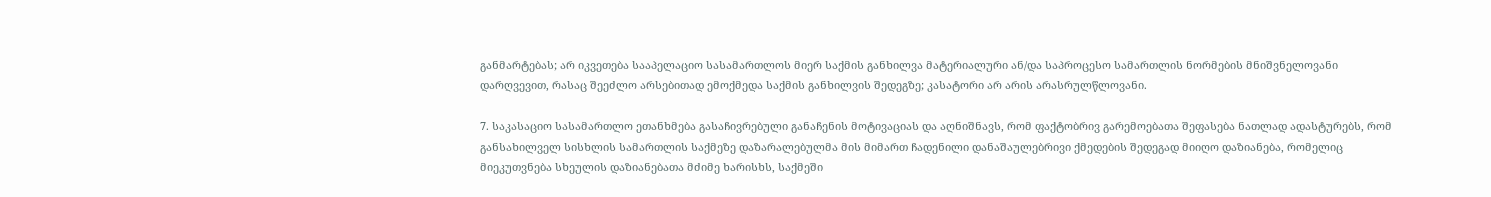განმარტებას; არ იკვეთება სააპელაციო სასამართლოს მიერ საქმის განხილვა მატერიალური ან/და საპროცესო სამართლის ნორმების მნიშვნელოვანი დარღვევით, რასაც შეეძლო არსებითად ემოქმედა საქმის განხილვის შედეგზე; კასატორი არ არის არასრულწლოვანი.

7. საკასაციო სასამართლო ეთანხმება გასაჩივრებული განაჩენის მოტივაციას და აღნიშნავს, რომ ფაქტობრივ გარემოებათა შეფასება ნათლად ადასტურებს, რომ განსახილველ სისხლის სამართლის საქმეზე დაზარალებულმა მის მიმართ ჩადენილი დანაშაულებრივი ქმედების შედეგად მიიღო დაზიანება, რომელიც მიეკუთვნება სხეულის დაზიანებათა მძიმე ხარისხს, საქმეში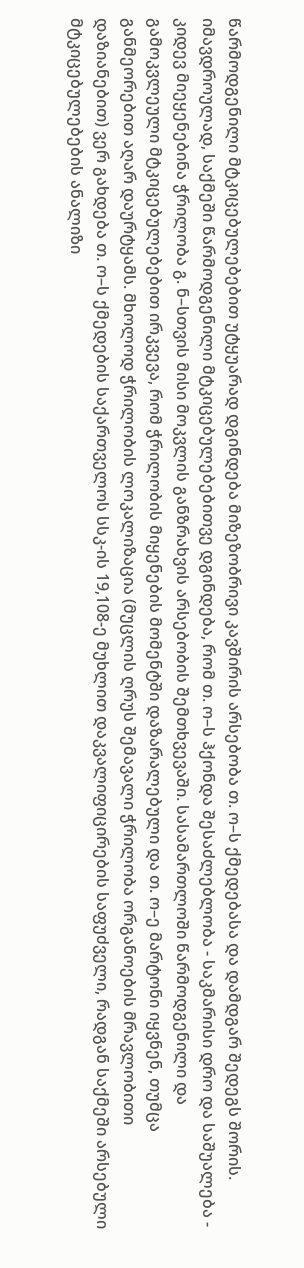წარმოდგენილი მტკიცებულებებით უტყუარად დგინდება მიზეზობრივი კავშირის არსებობა თ. ო–ს ქმედებასა და დამდგარ შედეგს შორის. იმავდროულად, საქმეში წარმოდგენილი მტკიცებულებებითვე დგინდება, რომ თ. ო–ს ჰქონდა შესაძლებლობა - საკმარისი დრო და საშუალება - კიდევ მიეყენებინა ჭრილობა გ. ნ–სთვის მისი მოკვლის განზრახვის არსებობის შემთხვევაში. სასამართლოში წარმოდგენილი და გამოკვლეული მტკიცებულებებით ირკვევა, რომ ჭრილობის მიყენების მომენტში დაზარალებული და თ. ო–ე მარტონი იყვნენ, თუმცა განმეორებით აღარ დაურტყამს. მხოლოდ ჭრილობის ლოკალიზაცია (მუცლის ღრუს შემავალი ჭრილობა ორგანოების მრავლობითი დაზიანებით) ვერ გახდება თ. ო–ს ქმედების საქართველოს სსკ-ის 19,108-ე მუხლით დაკვალიფიცირების საფუძველი, რადგან საქმეში არსებული მტკიცებულებების ანალიზი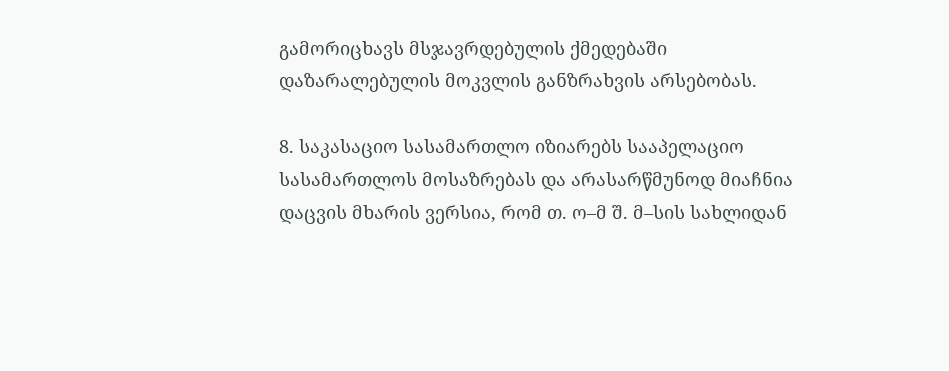გამორიცხავს მსჯავრდებულის ქმედებაში დაზარალებულის მოკვლის განზრახვის არსებობას.

8. საკასაციო სასამართლო იზიარებს სააპელაციო სასამართლოს მოსაზრებას და არასარწმუნოდ მიაჩნია დაცვის მხარის ვერსია, რომ თ. ო–მ შ. მ–სის სახლიდან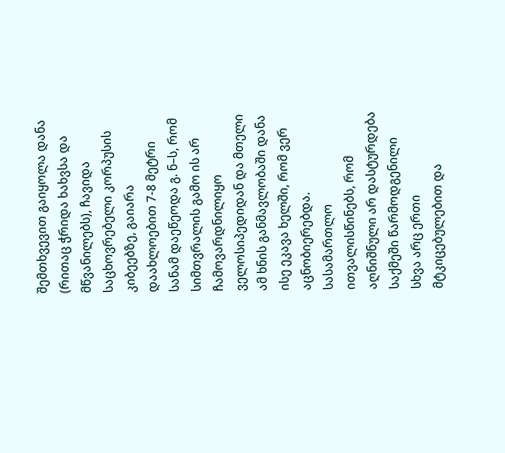შემთხვევით გაიყოლა დანა (რითაც ჭრიდა ხახვსა და მწვანილებს), ჩავიდა საცხოვრებელი კორპუსის კიბეებზე, გაიარა დაახლოებით 7-8 მეტრი სანამ დაეწეოდა გ. ნ–ს, რომ სიმთვრალის გამო ის არ ჩამოვარდნილიყო ველოსიპედიდან და მთელი ამ ხნის განმავლობაში დანა ისე ეკავა ხელში, რომ ვერ აცნობიერებდა. სასამართლო ითვალისწინებს, რომ აღნიშნული არ დასტურდება საქმეში წარმოდგენილი სხვა არც ერთი მტკიცებულებით და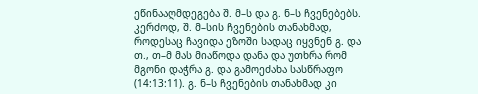ეწინააღმდეგება შ. მ–ს და გ. ნ–ს ჩვენებებს. კერძოდ, შ. მ–სის ჩვენების თანახმად, როდესაც ჩავიდა ეზოში სადაც იყვნენ გ. და თ., თ–მ მას მიაწოდა დანა და უთხრა რომ მგონი დაჭრა გ. და გამოეძახა სასწრაფო (14:13:11). გ. ნ–ს ჩვენების თანახმად კი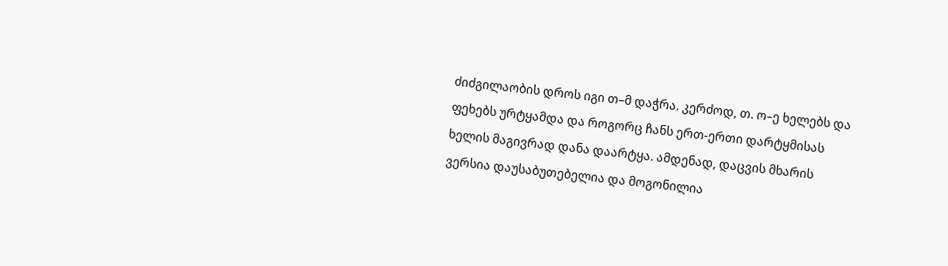ძიძგილაობის დროს იგი თ–მ დაჭრა. კერძოდ, თ. ო–ე ხელებს და ფეხებს ურტყამდა და როგორც ჩანს ერთ-ერთი დარტყმისას ხელის მაგივრად დანა დაარტყა. ამდენად, დაცვის მხარის ვერსია დაუსაბუთებელია და მოგონილია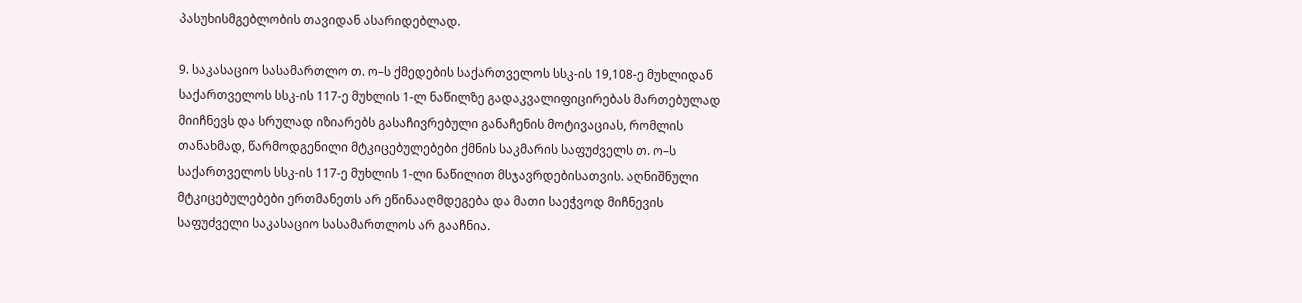პასუხისმგებლობის თავიდან ასარიდებლად.

9. საკასაციო სასამართლო თ. ო–ს ქმედების საქართველოს სსკ-ის 19,108-ე მუხლიდან საქართველოს სსკ-ის 117-ე მუხლის 1-ლ ნაწილზე გადაკვალიფიცირებას მართებულად მიიჩნევს და სრულად იზიარებს გასაჩივრებული განაჩენის მოტივაციას, რომლის თანახმად, წარმოდგენილი მტკიცებულებები ქმნის საკმარის საფუძველს თ. ო–ს საქართველოს სსკ-ის 117-ე მუხლის 1-ლი ნაწილით მსჯავრდებისათვის. აღნიშნული მტკიცებულებები ერთმანეთს არ ეწინააღმდეგება და მათი საეჭვოდ მიჩნევის საფუძველი საკასაციო სასამართლოს არ გააჩნია.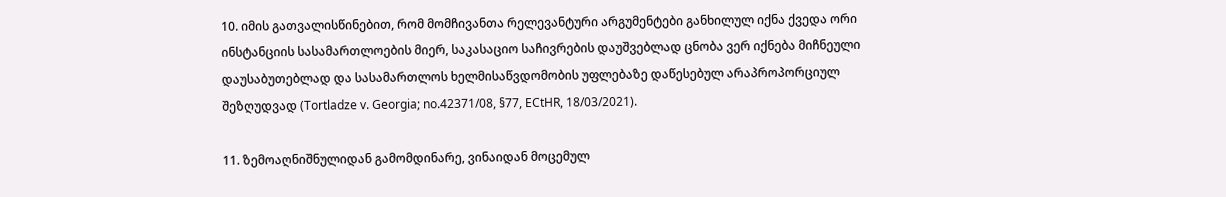10. იმის გათვალისწინებით, რომ მომჩივანთა რელევანტური არგუმენტები განხილულ იქნა ქვედა ორი ინსტანციის სასამართლოების მიერ, საკასაციო საჩივრების დაუშვებლად ცნობა ვერ იქნება მიჩნეული დაუსაბუთებლად და სასამართლოს ხელმისაწვდომობის უფლებაზე დაწესებულ არაპროპორციულ შეზღუდვად (Tortladze v. Georgia; no.42371/08, §77, ECtHR, 18/03/2021).

11. ზემოაღნიშნულიდან გამომდინარე, ვინაიდან მოცემულ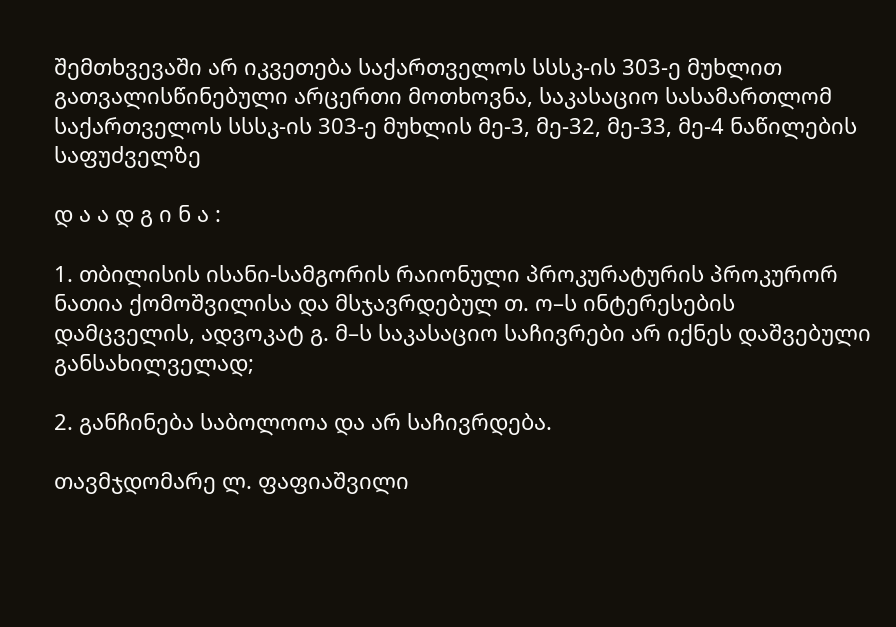შემთხვევაში არ იკვეთება საქართველოს სსსკ-ის 303-ე მუხლით გათვალისწინებული არცერთი მოთხოვნა, საკასაციო სასამართლომ საქართველოს სსსკ-ის 303-ე მუხლის მე-3, მე-32, მე-33, მე-4 ნაწილების საფუძველზე

დ ა ა დ გ ი ნ ა :

1. თბილისის ისანი-სამგორის რაიონული პროკურატურის პროკურორ ნათია ქომოშვილისა და მსჯავრდებულ თ. ო–ს ინტერესების დამცველის, ადვოკატ გ. მ–ს საკასაციო საჩივრები არ იქნეს დაშვებული განსახილველად;

2. განჩინება საბოლოოა და არ საჩივრდება.

თავმჯდომარე ლ. ფაფიაშვილი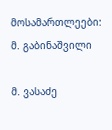მოსამართლეები: მ. გაბინაშვილი

მ. ვასაძე